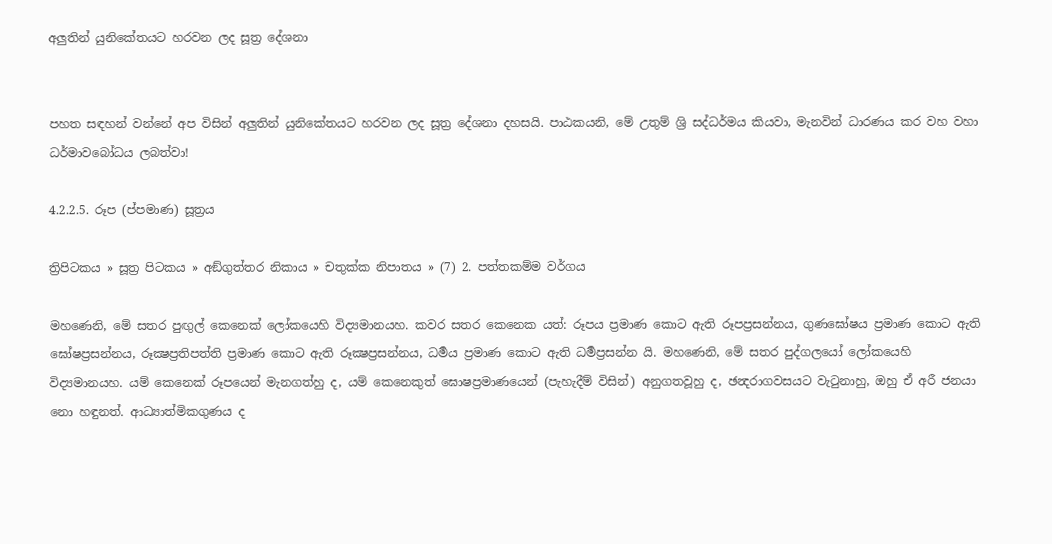අලුතින් යුනිකේතයට හරවන ලද සූත්‍ර දේශනා


පහත සඳහන් වන්නේ අප විසින් අලුතින් යුනිකේතයට හරවන ලද සූත්‍ර දේශනා දහසයි. පාඨකයනි, මේ උතුම් ශ්‍රි සද්ධර්මය කියවා, මැනවින් ධාරණය කර වහ වහා ධර්මාවබෝධය ලබත්වා!

4.2.2.5. රූප (ප්පමාණ) සූත්‍රය

ත්‍රිපිටකය » සූත්‍ර පිටකය » අඞ්‌ගුත්‌තර නිකාය » චතුක්ක නිපාතය » (7) 2. පත්‌තකම්‌ම වර්ගය

මහණෙනි, මේ සතර පුඟුල් කෙනෙක් ලෝකයෙහි විද්‍යමානයහ. කවර සතර කෙනෙක යත්: රූපය ප්‍රමාණ කොට ඇති රූපප්‍රසන්නය, ගුණඝෝෂය ප්‍රමාණ කොට ඇති ඝෝෂප්‍රසන්නය, රූක්‍ෂප්‍රතිපත්ති ප්‍රමාණ කොට ඇති රූක්‍ෂප්‍රසන්නය, ධර්‍මය ප්‍රමාණ කොට ඇති ධර්‍මප්‍රසන්න යි. මහණෙනි, මේ සතර පුද්ගලයෝ ලෝකයෙහි විද්‍යමානයහ. යම් කෙනෙක් රූපයෙන් මැනගත්හු ද, යම් කෙනෙකුත් ඝොෂප්‍රමාණයෙන් (පැහැදීම් විසින්) අනුගතවූහු ද, ඡන්‍දරාගවසයට වැටුනාහු, ඔහු ඒ අරී ජනයා නො හඳුනත්. ආධ්‍යාත්මිකගුණය ද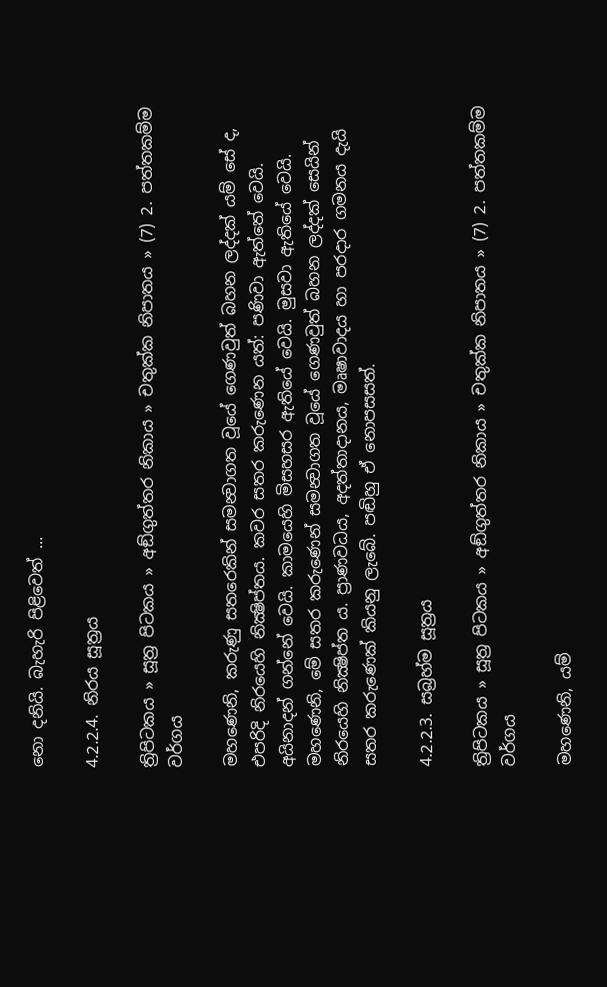නො දනියි. බැහැරි පිළිවෙත් ...

4.2.2.4. නිරය සූත්‍රය

ත්‍රිපිටකය » සූත්‍ර පිටකය » අඞ්‌ගුත්‌තර නිකාය » චතුක්ක නිපාතය » (7) 2. පත්‌තකම්‌ම වර්ගය

මහණෙනි, කරුණු සතරෙකින් සමන්‍වාගත වූයේ ගෙණවුත් බහන ලද්දක් යම් සේ ද, එපරිදි නිරයෙහි නික්‍ෂිප්තය. කවර සතර කරුණෙන යත්: පණිවා ඇත්තේ වෙයි. අයිනාදන් ගන්නේ වෙයි. කාමයෙහි මිසහසර ඇතියේ වෙයි. මුසවා ඇතියේ වෙයි. මහණෙනි, මේ සතර කරුණෙන් සමන්‍වාගත වූයේ ගෙණවුත් බහන ලද්දක් සෙයින් නිරයෙහි නික්‍ෂිප්ත ය. ප්‍රාණවධය, අදත්තාදානය, මෘෂාවාදය හා පරදාර ගමනය දැයි සතර කරුණෙක් කියනු ලැබේ. පඬිහු ඒ නොපසසත්.

4.2.2.3. සබ්‍රහ්‌ම සූත්‍රය

ත්‍රිපිටකය » සූත්‍ර පිටකය » අඞ්‌ගුත්‌තර නිකාය » චතුක්ක නිපාතය » (7) 2. පත්‌තකම්‌ම වර්ගය

මහණෙනි, යම්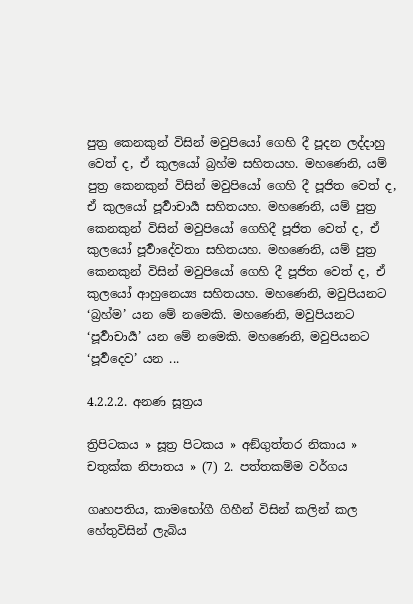පුත්‍ර කෙනකුන් විසින් මවුපියෝ ගෙහි දී පූදන ලද්දාහු වෙත් ද, ඒ කුලයෝ බ්‍රහ්ම සහිතයහ. මහණෙනි, යම් පුත්‍ර කෙනකුන් විසින් මවුපියෝ ගෙහි දී පූජිත වෙත් ද, ඒ කුලයෝ පූර්‍වාචාර්‍ය සහිතයහ. මහණෙනි, යම් පුත්‍ර කෙනකුන් විසින් මවුපියෝ ගෙහිදී පූජිත වෙත් ද, ඒ කුලයෝ පූර්‍වාදේවතා සහිතයහ. මහණෙනි, යම් පුත්‍ර කෙනකුන් විසින් මවුපියෝ ගෙහි දී පූජිත වෙත් ද, ඒ කුලයෝ ආහුනෙය්‍ය සහිතයහ. මහණෙනි, මවුපියනට ‘බ්‍රහ්ම’ යන මේ නමෙකි. මහණෙනි, මවුපියනට ‘පූර්‍වාචාර්‍ය’ යන මේ නමෙකි. මහණෙනි, මවුපියනට ‘පූර්‍වදෙව’ යන ...

4.2.2.2. අනණ සූත්‍රය

ත්‍රිපිටකය » සූත්‍ර පිටකය » අඞ්‌ගුත්‌තර නිකාය » චතුක්ක නිපාතය » (7) 2. පත්‌තකම්‌ම වර්ගය

ගෘහපතිය, කාමභෝගී ගිහීන් විසින් කලින් කල හේතුවිසින් ලැබිය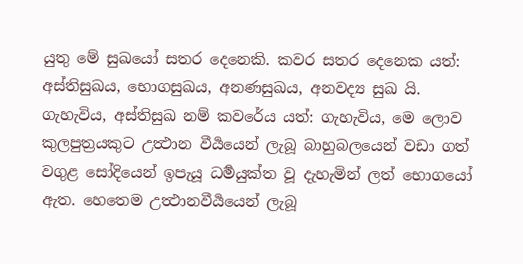යුතු මේ සුඛයෝ සතර දෙනෙකි. කවර සතර දෙනෙක යත්: අස්තිසුඛය, භොගසුඛය, අනණසුඛය, අනවද්‍ය සුඛ යි. ගැහැවිය, අස්තිසුඛ නම් කවරේය යත්: ගැහැවිය, මෙ ලොව කුලපුත්‍රයකුට උත්‍ථාන වීර්‍යයෙන් ලැබූ බාහුබලයෙන් වඩා ගත් වගුළ සෝදියෙන් ඉපැයූ ධර්‍මයුක්ත වූ දැහැමින් ලත් භොගයෝ ඇත. හෙතෙම උත්‍ථානවීර්‍යයෙන් ලැබූ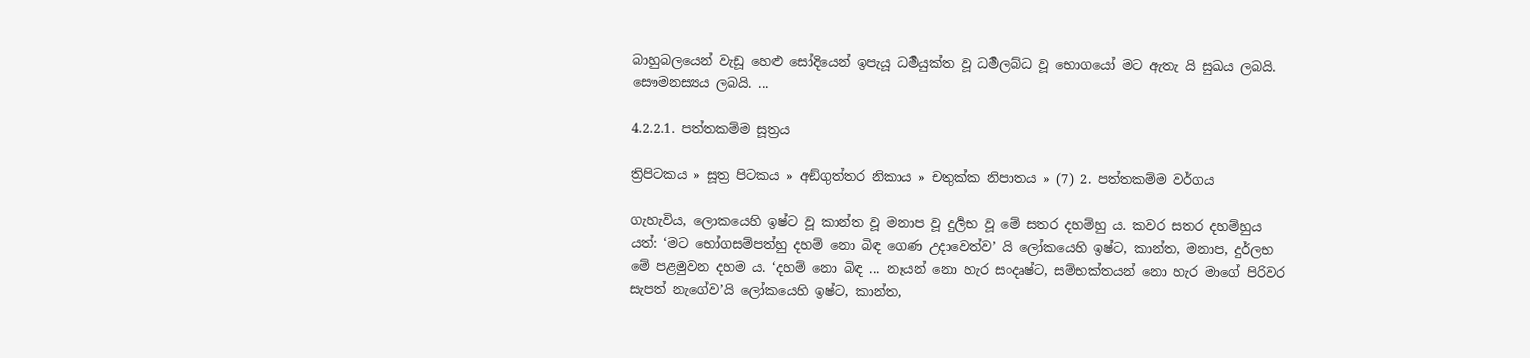බාහුබලයෙන් වැඩූ හෙළු සෝදියෙන් ඉපැයූ ධර්‍මයුක්ත වූ ධර්‍මලබ්ධ වූ භොගයෝ මට ඇතැ යි සුඛය ලබයි. සෞමනස්‍යය ලබයි. ...

4.2.2.1. පත්‌තකම්‌ම සූත්‍රය

ත්‍රිපිටකය » සූත්‍ර පිටකය » අඞ්‌ගුත්‌තර නිකාය » චතුක්ක නිපාතය » (7) 2. පත්‌තකම්‌ම වර්ගය

ගැහැවිය, ලොකයෙහි ඉෂ්ට වූ කාන්ත වූ මනාප වූ දුර්‍ලභ වූ මේ සතර දහම්හු ය. කවර සතර දහම්හුය යත්: ‘මට භෝගසම්පත්හු දහම් නො බිඳ ගෙණ උදාවෙත්ව’ යි ලෝකයෙහි ඉෂ්ට, කාන්ත, මනාප, දුර්ලභ මේ පළමුවන දහම ය. ‘දහම් නො බිඳ ... නෑයන් නො හැර සංදෘෂ්ට, සම්භක්තයන් නො හැර මාගේ පිරිවර සැපත් නැගේව’යි ලෝකයෙහි ඉෂ්ට, කාන්ත,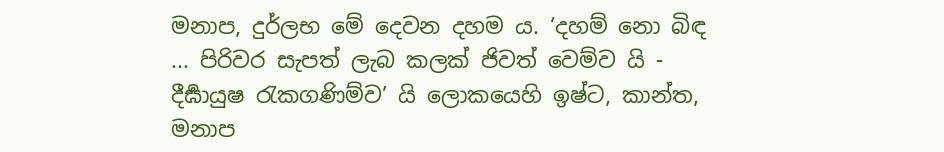මනාප, දුර්ලභ මේ දෙවන දහම ය. ‘දහම් නො බිඳ ... පිරිවර සැපත් ලැබ කලක් ජිවත් වෙම්ව යි - දීර්‍ඝායුෂ රැකගණිම්ව’ යි ලොකයෙහි ඉෂ්ට, කාන්ත, මනාප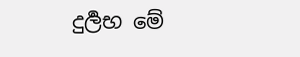දුර්‍ලභ මේ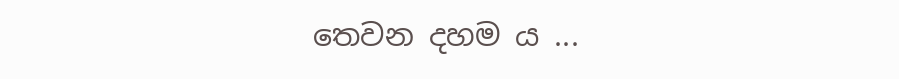තෙවන දහම ය ...